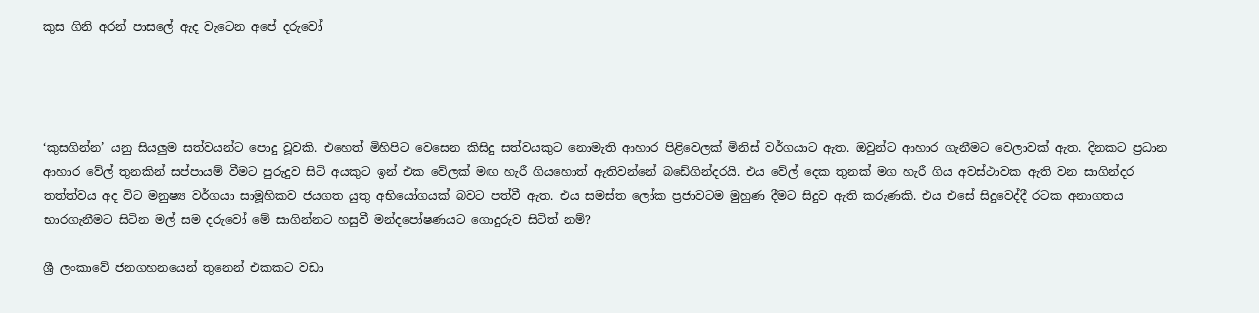කුස ගිනි අරන් පාසලේ ඇද වැටෙන අපේ දරුවෝ




‘කුසගින්න’ යනු සියලුම සත්වයන්ට පොදු වූවකි. එහෙත් මිහිපිට වෙසෙන කිසිදු සත්වයකුට නොමැති ආහාර පිළිවෙලක් මිනිස් වර්ගයාට ඇත. ඔවුන්ට ආහාර ගැනීමට වෙලාවක් ඇත. දිනකට ප්‍රධාන ආහාර වේල් තුනකින් සප්පායම් වීමට පුරුදුව සිටි අයකුට ඉන් එක වේලක් මඟ හැරී ගියහොත් ඇතිවන්නේ බඩේගින්දරයි. එය වේල් දෙක තුනක් මග හැරී ගිය අවස්ථාවක ඇති වන සාගින්දර තත්ත්වය අද විට මනුෂ්‍ය වර්ගයා සාමූහිකව ජයගත යුතු අභියෝගයක් බවට පත්වී ඇත. එය සමස්ත ලෝක ප්‍රජාවටම මුහුණ දීමට සිදුව ඇති කරුණකි. එය එසේ සිදුවෙද්දී රටක අනාගතය භාරගැනීමට සිටින මල් සම දරුවෝ මේ සාගින්නට හසුවී මන්දපෝෂණයට ගොදුරුව සිටිත් නම්?

ශ්‍රී ලංකාවේ ජනගහනයෙන් තුනෙන් එකකට වඩා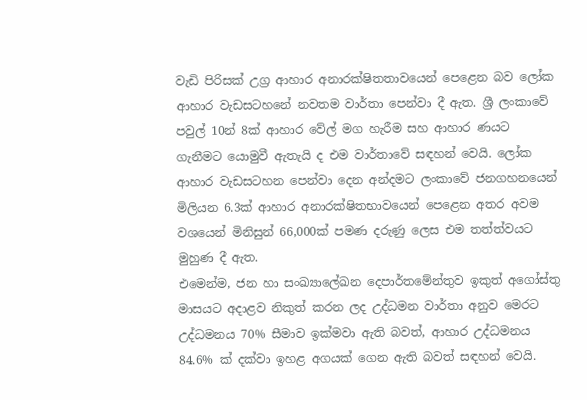වැඩි පිරිසක් උග්‍ර ආහාර අනාරක්ෂිතතාවයෙන් පෙළෙන බව ලෝක ආහාර වැඩසටහනේ නවතම වාර්තා පෙන්වා දී ඇත. ශ්‍රී ලංකාවේ පවුල් 10න් 8ක් ආහාර වේල් මග හැරීම සහ ආහාර ණයට ගැනීමට යොමුවී ඇතැයි ද එම වාර්තාවේ සඳහන් වෙයි. ලෝක ආහාර වැඩසටහන පෙන්වා දෙන අන්දමට ලංකාවේ ජනගහනයෙන් මිලියන 6.3ක් ආහාර අනාරක්ෂිතභාවයෙන් පෙළෙන අතර අවම වශයෙන් මිනිසුන් 66,000ක් පමණ දරුණු ලෙස එම තත්ත්වයට මුහුණ දී ඇත.
එමෙන්ම, ජන හා සංඛ්‍යාලේඛන දෙපාර්තමේන්තුව ඉකුත් අගෝස්තු මාසයට අදාළව නිකුත් කරන ලද උද්ධමන වාර්තා අනුව මෙරට උද්ධමනය 70% සීමාව ඉක්මවා ඇති බවත්, ආහාර උද්ධමනය 84.6% ක් දක්වා ඉහළ අගයක් ගෙන ඇති බවත් සඳහන් වෙයි.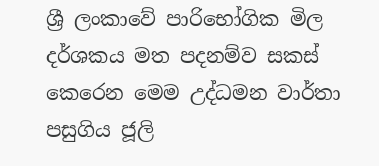ශ්‍රී ලංකාවේ පාරිභෝගික මිල දර්ශකය මත පදනම්ව සකස් කෙරෙන මෙම උද්ධමන වාර්තා පසුගිය ජූලි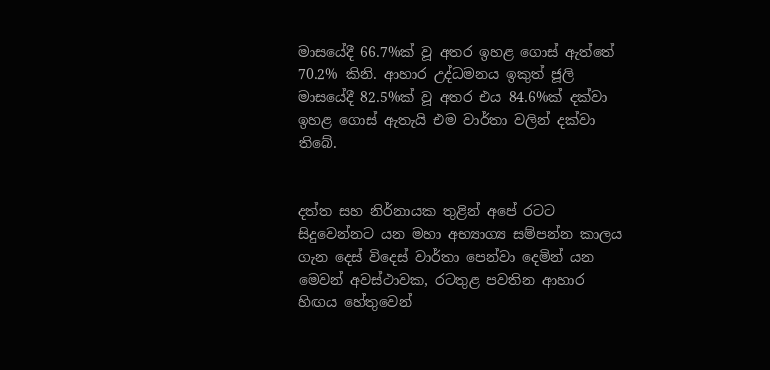මාසයේදී 66.7%ක් වූ අතර ඉහළ ගොස් ඇත්තේ 70.2% කිනි. ආහාර උද්ධමනය ඉකුත් ජූලි මාසයේදී 82.5%ක් වූ අතර එය 84.6%ක් දක්වා ඉහළ ගොස් ඇතැයි එම වාර්තා වලින් දක්වා තිබේ.


දත්ත සහ නිර්නායක තුළින් අපේ රටට සිදුවෙන්නට යන මහා අභ්‍යාග්‍ය සම්පන්න කාලය ගැන දෙස් විදෙස් වාර්තා පෙන්වා දෙමින් යන මෙවන් අවස්ථාවක, රටතුළ පවතින ආහාර හිඟය හේතුවෙන්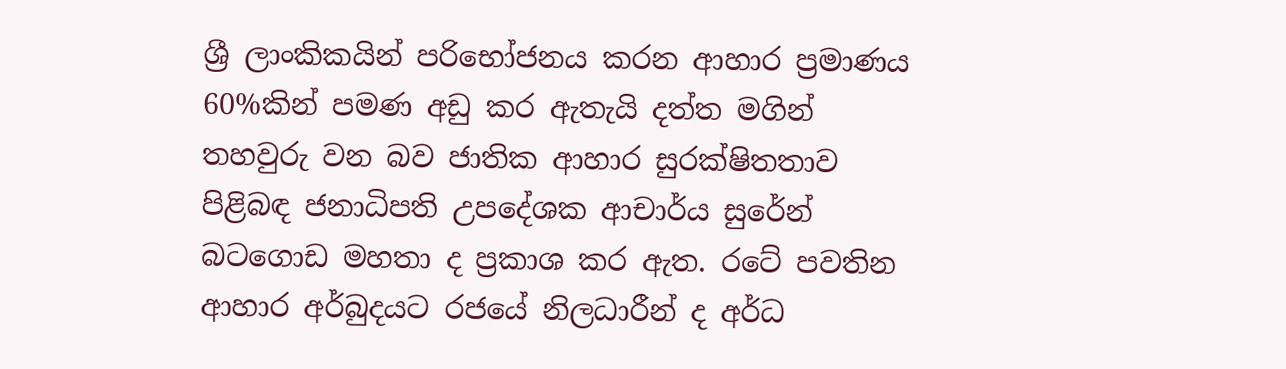ශ්‍රී ලාංකිකයින් පරිභෝජනය කරන ආහාර ප්‍රමාණය 60%කින් පමණ අඩු කර ඇතැයි දත්ත මගින් තහවුරු වන බව ජාතික ආහාර සුරක්ෂිතතාව පිළිබඳ ජනාධිපති උපදේශක ආචාර්ය සුරේන් බටගොඩ මහතා ද ප්‍රකාශ කර ඇත. රටේ පවතින ආහාර අර්බුදයට රජයේ නිලධාරීන් ද අර්ධ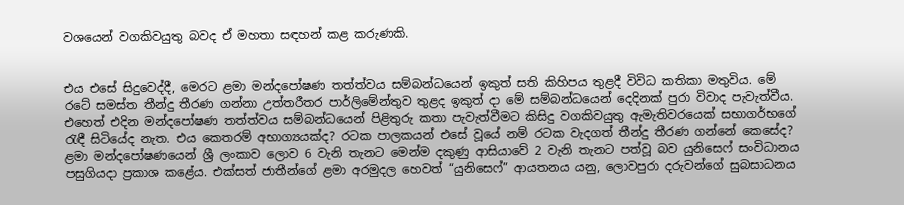වශයෙන් වගකිවයුතු බවද ඒ මහතා සඳහන් කළ කරුණකි.


එය එසේ සිදුවෙද්දී, මෙරට ළමා මන්දපෝෂණ තත්ත්වය සම්බන්ධයෙන් ඉකුත් සති කිහිපය තුළදී විවිධ කතිකා මතුවිය. මේ රටේ සමස්ත තීන්දු තීරණ ගන්නා උත්තරීතර පාර්ලිමේන්තුව තුළද ඉකුත් දා මේ සම්බන්ධයෙන් දෙදිනක් පුරා විවාද පැවැත්වීය. එහෙත් එදින මන්දපෝෂණ තත්ත්වය සම්බන්ධයෙන් පිළිතුරු කතා පැවැත්වීමට කිසිදු වගකිවයුතු ඇමැතිවරයෙක් සභාගර්භගේ රැඳී සිටියේද නැත. එය කෙතරම් අභාග්‍යයක්ද? රටක පාලකයන් එසේ වූයේ නම් රටක වැදගත් තීන්දු තීරණ ගන්නේ කෙසේද?
ළමා මන්දපෝෂණයෙන් ශ්‍රී ලංකාව ලොව 6 වැනි තැනට මෙන්ම දකුණු ආසියාවේ 2 වැනි තැනට පත්වූ බව යුනිසෙෆ් සංවිධානය පසුගියදා ප්‍රකාශ කළේය. එක්සත් ජාතීන්ගේ ළමා අරමුදල හෙවත් “යුනිසෙෆ්” ආයතනය යනු, ලොවපුරා දරුවන්ගේ සුබසාධනය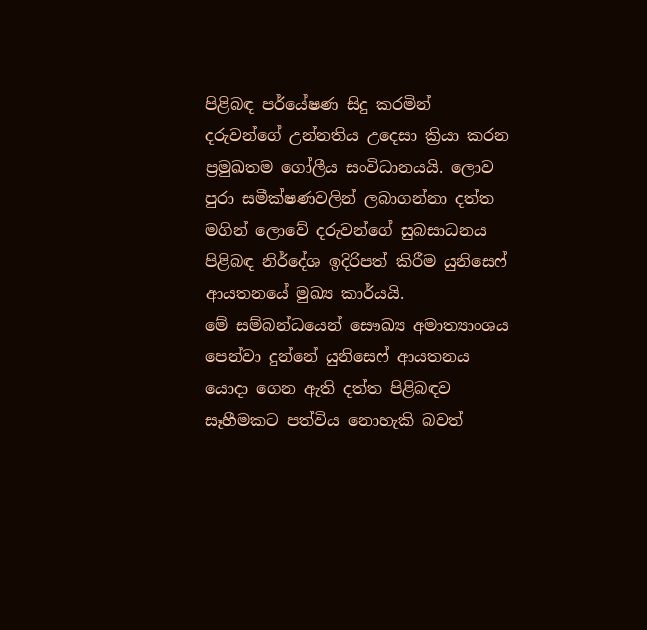පිළිබඳ පර්‌යේෂණ සිදු කරමින් දරුවන්ගේ උන්නතිය උදෙසා ක්‍රියා කරන ප්‍රමුඛතම ගෝලීය සංවිධානයයි. ලොව පුරා සමීක්ෂණවලින් ලබාගන්නා දත්ත මගින් ලොවේ දරුවන්ගේ සුබසාධනය පිළිබඳ නිර්දේශ ඉදිරිපත් කිරීම යුනිසෙෆ් ආයතනයේ මුඛ්‍ය කාර්යයි.
මේ සම්බන්ධයෙන් සෞඛ්‍ය අමාත්‍යාංශය පෙන්වා දුන්නේ යුනිසෙෆ් ආයතනය යොදා ගෙන ඇති දත්ත පිළිබඳව සෑහීමකට පත්විය නොහැකි බවත්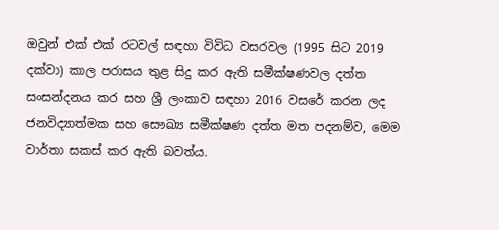ඔවුන් එක් එක් රටවල් සඳහා විවිධ වසරවල (1995 සිට 2019 දක්වා) කාල පරාසය තුළ සිදු කර ඇති සමීක්ෂණවල දත්ත සංසන්දනය කර සහ ශ්‍රී ලංකාව සඳහා 2016 වසරේ කරන ලද ජනවිද්‍යාත්මක සහ සෞඛ්‍ය සමීක්ෂණ දත්ත මත පදනම්ව, මෙම වාර්තා සකස් කර ඇති බවත්ය.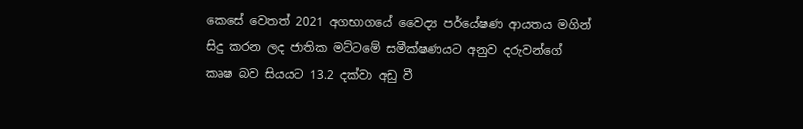කෙසේ වෙතත් 2021 අගභාගයේ වෛද්‍ය පර්‌යේෂණ ආයතය මගින් සිදු කරන ලද ජාතික මට්ටමේ සමීක්ෂණයට අනුව දරුවන්ගේ කෘෂ බව සියයට 13.2 දක්වා අඩු වී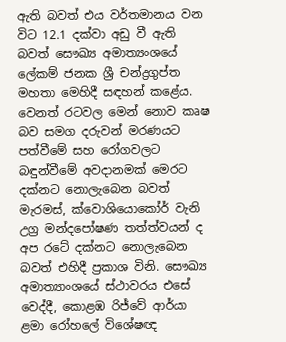ඇති බවත් එය වර්තමානය වන විට 12.1 දක්වා අඩු වී ඇති බවත් සෞඛ්‍ය අමාත්‍යංශයේ ලේකම් ජනක ශ්‍රී චන්ද්‍රගුප්ත මහතා මෙහිදී සඳහන් කළේය. වෙනත් රටවල මෙන් නොව කෘෂ බව සමග දරුවන් මරණයට පත්වීමේ සහ රෝගවලට බඳුන්වීමේ අවදානමක් මෙරට දක්නට නොලැබෙන බවත් මැරමස්, ක්වොශියොකෝර් වැනි උග්‍ර මන්දපෝෂණ තත්ත්වයන් ද අප රටේ දක්නට නොලැබෙන බවත් එහිදී ප්‍රකාශ විනි. සෞඛ්‍ය අමාත්‍යාංශයේ ස්ථාවරය එසේ වෙද්දී, කොළඹ රිජ්වේ ආර්යා ළමා රෝහලේ විශේෂඥ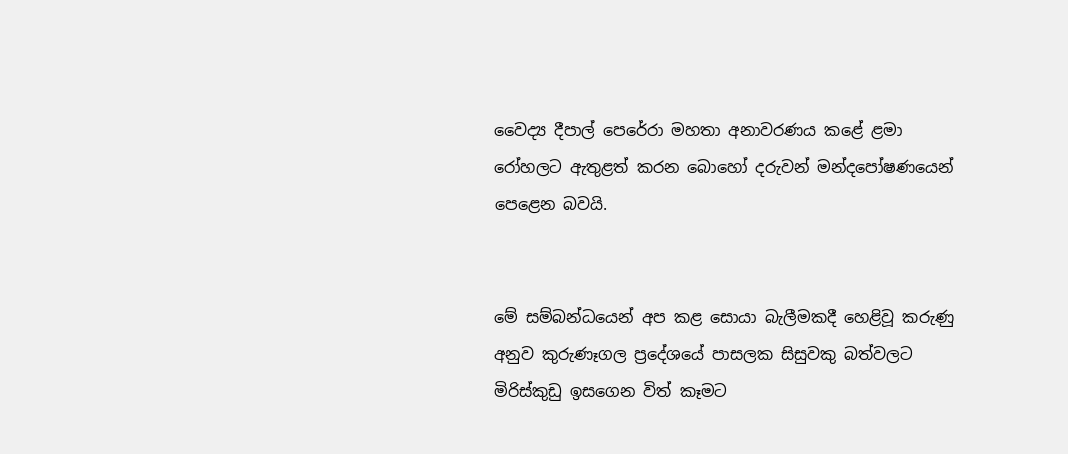වෛද්‍ය දීපාල් පෙරේරා මහතා අනාවරණය කළේ ළමා රෝහලට ඇතුළත් කරන බොහෝ දරුවන් මන්දපෝෂණයෙන් පෙළෙන බවයි.


මේ සම්බන්ධයෙන් අප කළ සොයා බැලීමකදී හෙළිවූ කරුණු අනුව කුරුණෑගල ප්‍රදේශයේ පාසලක සිසුවකු බත්වලට මිරිස්කුඩු ඉසගෙන විත් කෑමට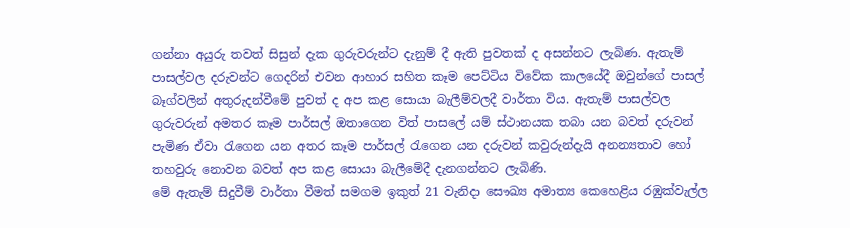ගන්නා අයුරු තවත් සිසුන් දැක ගුරුවරුන්ට දැනුම් දී ඇති පුවතක් ද අසන්නට ලැබිණ. ඇතැම් පාසල්වල දරුවන්ට ගෙදරින් එවන ආහාර සහිත කෑම පෙට්ටිය විවේක කාලයේදී ඔවුන්ගේ පාසල් බෑග්වලින් අතුරුදන්වීමේ පුවත් ද අප කළ සොයා බැලීම්වලදී වාර්තා විය. ඇතැම් පාසල්වල ගුරුවරුන් අමතර කෑම පාර්සල් ඔතාගෙන විත් පාසලේ යම් ස්ථානයක තබා යන බවත් දරුවන් පැමිණ ඒවා රැගෙන යන අතර කෑම පාර්සල් රැගෙන යන දරුවන් කවුරුන්දැයි අනන්‍යතාව හෝ තහවුරු නොවන බවත් අප කළ සොයා බැලීමේදී දැනගන්නට ලැබිණි.
මේ ඇතැම් සිදුවීම් වාර්තා වීමත් සමගම ඉකුත් 21 වැනිදා සෞඛ්‍ය අමාත්‍ය කෙහෙළිය රඹුක්වැල්ල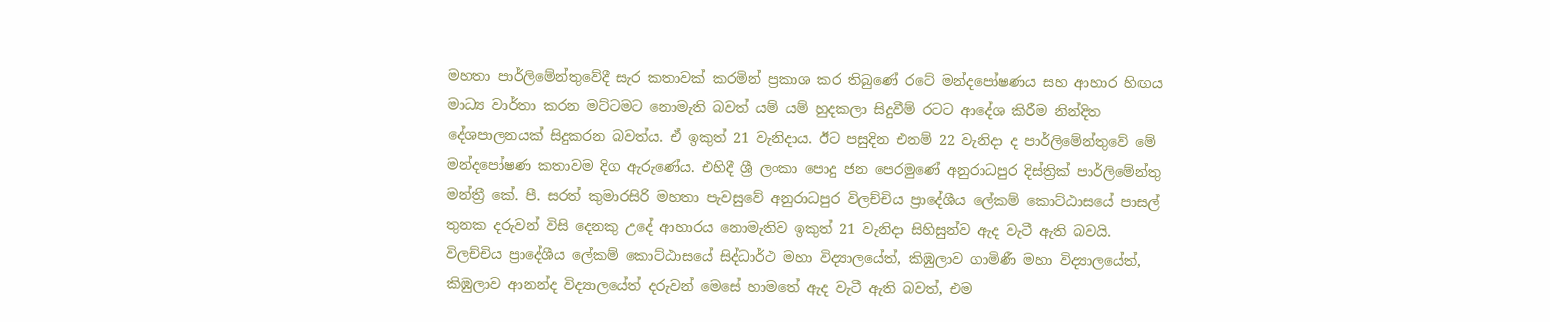මහතා පාර්ලිමේන්තුවේදී සැර කතාවක් කරමින් ප්‍රකාශ කර තිබුණේ රටේ මන්දපෝෂණය සහ ආහාර හිඟය මාධ්‍ය වාර්තා කරන මට්ටමට නොමැති බවත් යම් යම් හුදකලා සිදුවීම් රටට ආදේශ කිරීම නින්දිත දේශපාලනයක් සිදුකරන බවත්ය. ඒ ඉකුත් 21 වැනිදාය. ඊට පසුදින එනම් 22 වැනිදා ද පාර්ලිමේන්තුවේ මේ මන්දපෝෂණ කතාවම දිග ඇරුණේය. එහිදී ශ්‍රී ලංකා පොදු ජන පෙරමුණේ අනුරාධපුර දිස්ත්‍රික් පාර්ලිමේන්තු මන්ත්‍රී කේ. පී. සරත් කුමාරසිරි මහතා පැවසුවේ අනුරාධපුර විලච්චිය ප්‍රාදේශීය ලේකම් කොට්ඨාසයේ පාසල් තුනක දරුවන් විසි දෙනකු උදේ ආහාරය නොමැතිව ඉකුත් 21 වැනිදා සිහිසුන්ව ඇද වැටී ඇති බවයි. විලච්චිය ප්‍රාදේශීය ලේකම් කොට්ඨාසයේ සිද්ධාර්ථ මහා විද්‍යාලයේත්, කිඹුලාව ගාමිණී මහා විද්‍යාලයේත්, කිඹුලාව ආනන්ද විද්‍යාලයේත් දරුවන් මෙසේ හාමතේ ඇද වැටී ඇති බවත්, එම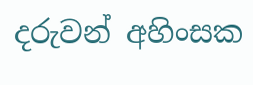දරුවන් අහිංසක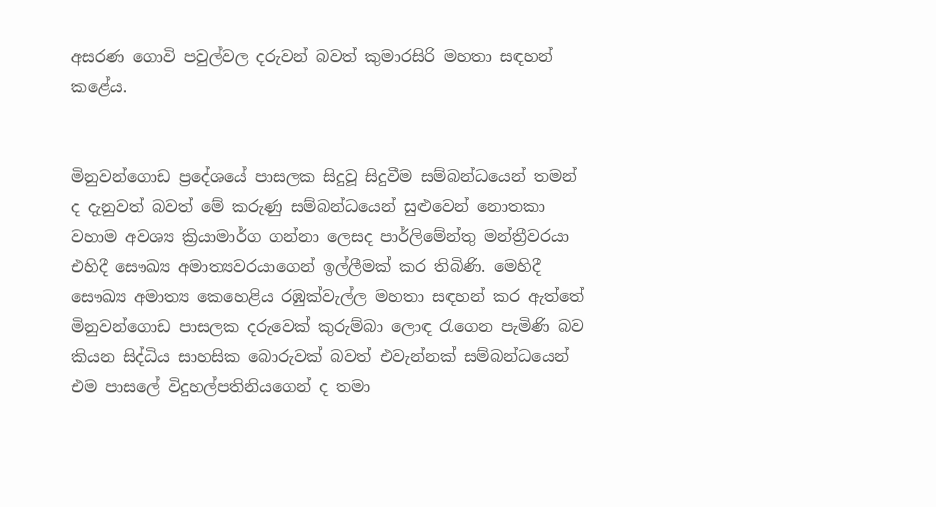අසරණ ගොවි පවුල්වල දරුවන් බවත් කුමාරසිරි මහතා සඳහන් කළේය.


මිනුවන්ගොඩ ප්‍රදේශයේ පාසලක සිදුවූ සිදුවීම සම්බන්ධයෙන් තමන් ද දැනුවත් බවත් මේ කරුණු සම්බන්ධයෙන් සුළුවෙන් නොතකා වහාම අවශ්‍ය ක්‍රියාමාර්ග ගන්නා ලෙසද පාර්ලිමේන්තු මන්ත්‍රීවරයා එහිදී සෞඛ්‍ය අමාත්‍යවරයාගෙන් ඉල්ලීමක් කර තිබිණි. මෙහිදී සෞඛ්‍ය අමාත්‍ය කෙහෙළිය රඹුක්වැල්ල මහතා සඳහන් කර ඇත්තේ මිනුවන්ගොඩ පාසලක දරුවෙක් කුරුම්බා ලොඳ රැගෙන පැමිණි බව කියන සිද්ධිය සාහසික බොරුවක් බවත් එවැන්නක් සම්බන්ධයෙන් එම පාසලේ විදුහල්පතිනියගෙන් ද තමා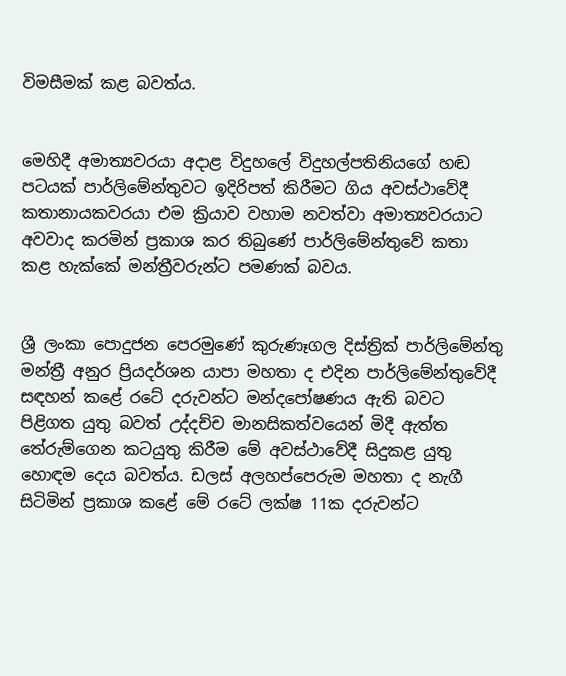විමසීමක් කළ බවත්ය.


මෙහිදී අමාත්‍යවරයා අදාළ විදුහලේ විදුහල්පතිනියගේ හඬ පටයක් පාර්ලිමේන්තුවට ඉදිරිපත් කිරීමට ගිය අවස්ථාවේදී කතානායකවරයා එම ක්‍රියාව වහාම නවත්වා අමාත්‍යවරයාට අවවාද කරමින් ප්‍රකාශ කර තිබුණේ පාර්ලිමේන්තුවේ කතා කළ හැක්කේ මන්ත්‍රීවරුන්ට පමණක් බවය.


ශ්‍රී ලංකා පොදුජන පෙරමුණේ කුරුණෑගල දිස්ත්‍රික් පාර්ලිමේන්තු මන්ත්‍රී අනුර ප්‍රියදර්ශන යාපා මහතා ද එදින පාර්ලිමේන්තුවේදී සඳහන් කළේ රටේ දරුවන්ට මන්දපෝෂණය ඇති බවට පිළිගත යුතු බවත් උද්දච්ච මානසිකත්වයෙන් මිදී ඇත්ත තේරුම්ගෙන කටයුතු කිරීම මේ අවස්ථාවේදී සිදුකළ යුතු හොඳම දෙය බවත්ය. ඩලස් අලහප්පෙරුම මහතා ද නැගී සිටිමින් ප්‍රකාශ කළේ මේ රටේ ලක්ෂ 11ක දරුවන්ට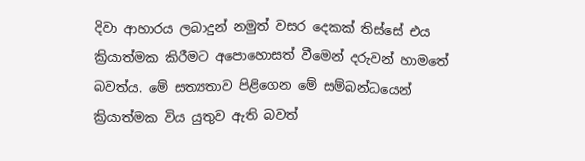දිවා ආහාරය ලබාදුන් නමුත් වසර දෙකක් තිස්සේ එය ක්‍රියාත්මක කිරීමට අපොහොසත් වීමෙන් දරුවන් හාමතේ බවත්ය. මේ සත්‍යතාව පිළිගෙන මේ සම්බන්ධයෙන් ක්‍රියාත්මක විය යුතුව ඇති බවත්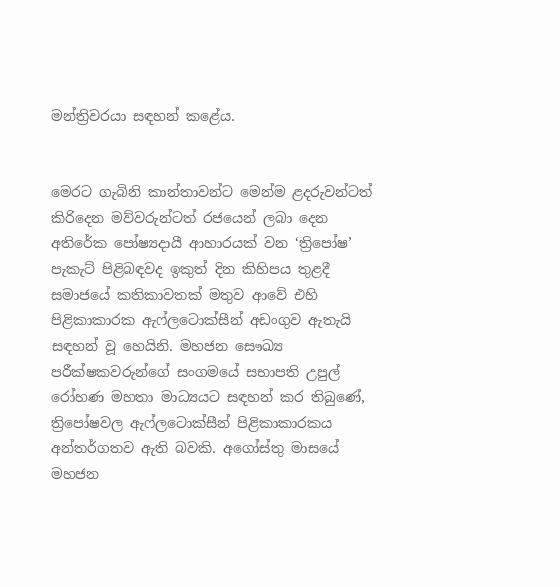මන්ත්‍රිවරයා සඳහන් කළේය.


මෙරට ගැබිනි කාන්තාවන්ට මෙන්ම ළදරුවන්ටත් කිරිදෙන මව්වරුන්ටත් රජයෙන් ලබා දෙන අතිරේක පෝෂ්‍යදායී ආහාරයක් වන ‘ත්‍රිපෝෂ’ පැකැට් පිළිබඳවද ඉකුත් දින කිහිපය තුළදී සමාජයේ කතිකාවතක් මතුව ආවේ එහි පිළිකාකාරක ඇෆ්ලටොක්සීන් අඩංගුව ඇතැයි සඳහන් වූ හෙයිනි. මහජන සෞඛ්‍ය පරීක්ෂකවරුන්ගේ සංගමයේ සභාපති උපුල් රෝහණ මහතා මාධ්‍යයට සඳහන් කර තිබුණේ, ත්‍රිපෝෂවල ඇෆ්ලටොක්සීන් පිළිකාකාරකය     අන්තර්ගතව ඇති බවකි. අගෝස්තු මාසයේ මහජන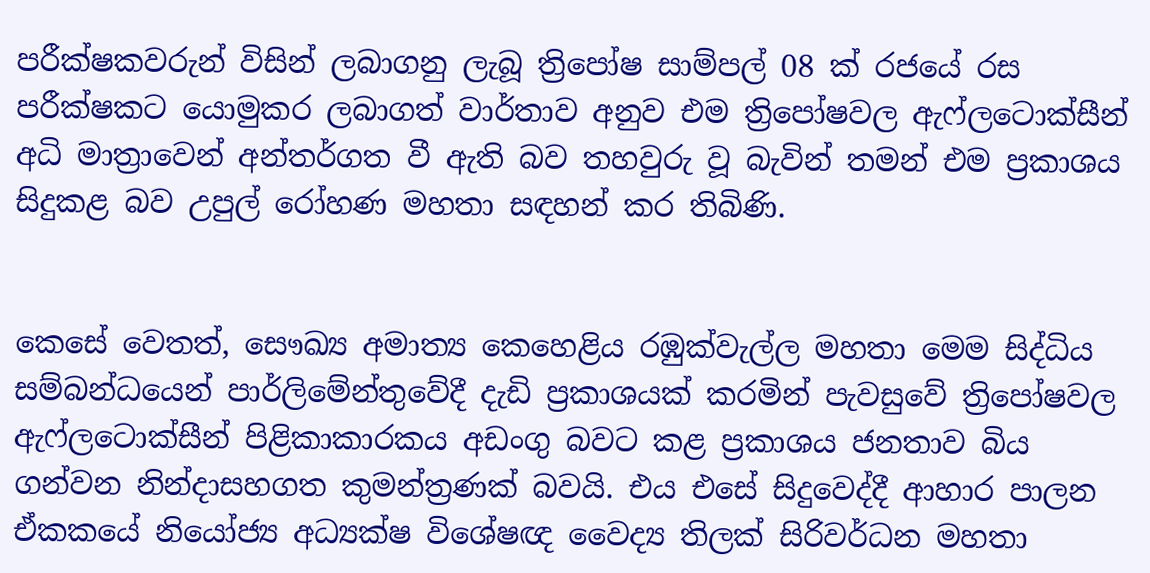පරීක්ෂකවරුන් විසින් ලබාගනු ලැබූ ත්‍රිපෝෂ සාම්පල් 08 ක් රජයේ රස පරීක්ෂකට යොමුකර ලබාගත් වාර්තාව අනුව එම ත්‍රිපෝෂවල ඇෆ්ලටොක්සීන් අධි මාත්‍රාවෙන් අන්තර්ගත වී ඇති බව තහවුරු වූ බැවින් තමන් එම ප්‍රකාශය සිදුකළ බව උපුල් රෝහණ මහතා සඳහන් කර තිබිණි.


කෙසේ වෙතත්, සෞඛ්‍ය අමාත්‍ය කෙහෙළිය රඹුක්වැල්ල මහතා මෙම සිද්ධිය සම්බන්ධයෙන් පාර්ලිමේන්තුවේදී දැඩි ප්‍රකාශයක් කරමින් පැවසුවේ ත්‍රිපෝෂවල ඇෆ්ලටොක්සීන් පිළිකාකාරකය අඩංගු බවට කළ ප්‍රකාශය ජනතාව බිය ගන්වන නින්දාසහගත කුමන්ත්‍රණක් බවයි. එය එසේ සිදුවෙද්දී ආහාර පාලන ඒකකයේ නියෝජ්‍ය අධ්‍යක්ෂ විශේෂඥ වෛද්‍ය තිලක් සිරිවර්ධන මහතා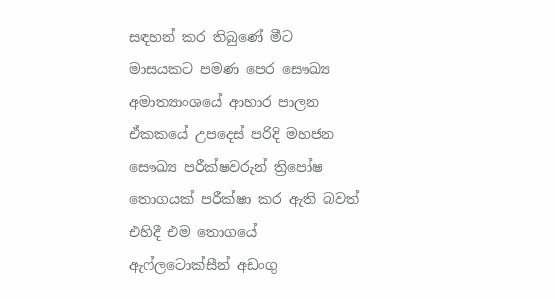සඳහන් කර තිබුණේ මීට මාසයකට පමණ පෙර සෞඛ්‍ය අමාත්‍යාංශයේ ආහාර පාලන ඒකකයේ උපදෙස් පරිදි මහජන සෞඛ්‍ය පරීක්ෂවරුන් ත්‍රිපෝෂ තොගයක් පරීක්ෂා කර ඇති බවත් එහිදී එම තොගයේ ඇෆ්ලටොක්සීන් අඩංගු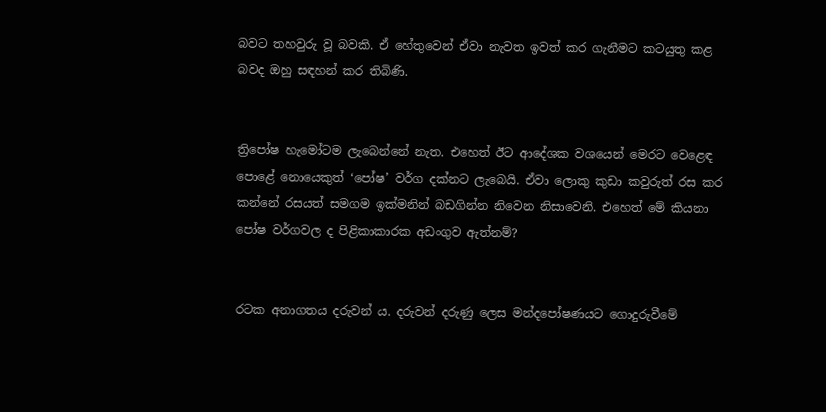බවට තහවුරු වූ බවකි. ඒ හේතුවෙන් ඒවා නැවත ඉවත් කර ගැනීමට කටයුතු කළ බවද ඔහු සඳහන් කර තිබිණි.


ත්‍රිපෝෂ හැමෝටම ලැබෙන්නේ නැත. එහෙත් ඊට ආදේශක වශයෙන් මෙරට වෙළෙඳ පොළේ නොයෙකුත් ‘පෝෂ’ වර්ග දක්නට ලැබෙයි. ඒවා ලොකු කුඩා කවුරුත් රස කර කන්නේ රසයත් සමගම ඉක්මනින් බඩගින්න නිවෙන නිසාවෙනි. එහෙත් මේ කියනා පෝෂ වර්ගවල ද පිළිකාකාරක අඩංගුව ඇත්නම්?


රටක අනාගතය දරුවන් ය. දරුවන් දරුණු ලෙස මන්දපෝෂණයට ගොදුරුවීමේ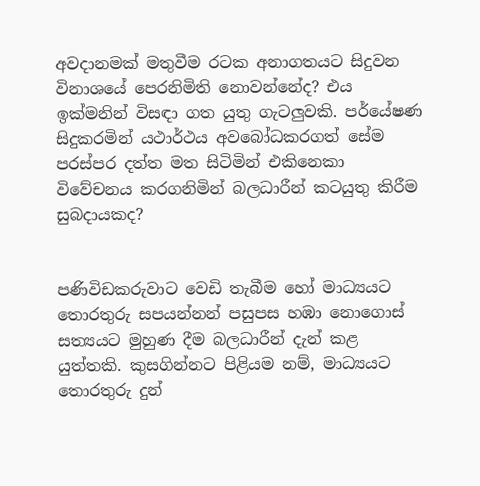අවදානමක් මතුවීම රටක අනාගතයට සිදුවන විනාශයේ පෙරනිමිති නොවන්නේද? එය ඉක්මනින් විසඳා ගත යුතු ගැටලුවකි. පර්‌යේෂණ සිදුකරමින් යථාර්ථය අවබෝධකරගත් සේම පරස්පර දත්ත මත සිටිමින් එකිනෙකා විවේචනය කරගනිමින් බලධාරීන් කටයුතු කිරීම සුබදායකද?


පණිවිඩකරුවාට වෙඩි තැබීම හෝ මාධ්‍යයට තොරතුරු සපයන්නන් පසුපස හඹා නොගොස් සත්‍යයට මුහුණ දීම බලධාරීන් දැන් කළ යුත්තකි. කුසගින්නට පිළියම නම්, මාධ්‍යයට තොරතුරු දුන්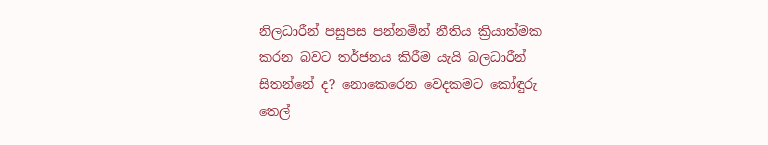නිලධාරීන් පසුපස පන්නමින් නීතිය ක්‍රියාත්මක කරන බවට තර්ජනය කිරීම යැයි බලධාරීන් සිතන්නේ ද? නොකෙරෙන වෙදකමට කෝඳුරු තෙල්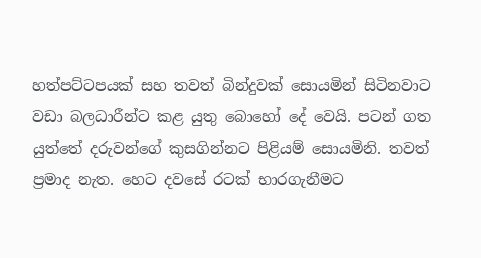හත්පට්ටපයක් සහ තවත් බින්දුවක් සොයමින් සිටිනවාට වඩා බලධාරීන්ට කළ යුතු බොහෝ දේ වෙයි. පටන් ගත යුත්තේ දරුවන්ගේ කුසගින්නට පිළියම් සොයමිනි. තවත් ප්‍රමාද නැත. හෙට දවසේ රටක් භාරගැනීමට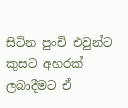සිටින පුංචි එවුන්ට කුසට අහරක් ලබාදීමට ඒ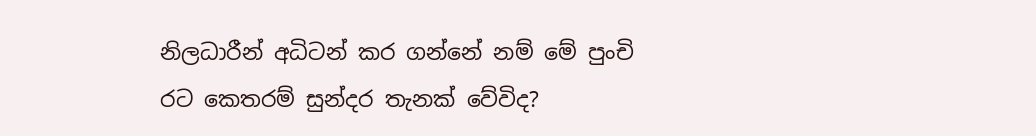නිලධාරීන් අධිටන් කර ගන්නේ නම් මේ පුංචි රට කෙතරම් සුන්දර තැනක් වේවිද?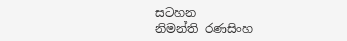සටහන
නිමන්ති රණසිංහ